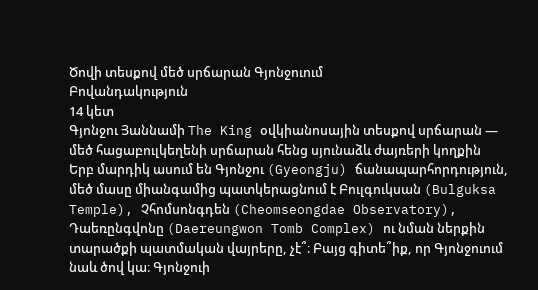Ծովի տեսքով մեծ սրճարան Գյոնջուում
Բովանդակություն
14 կետ
Գյոնջու Յաննամի The King օվկիանոսային տեսքով սրճարան — մեծ հացաբուլկեղենի սրճարան հենց սյունաձև ժայռերի կողքին
Երբ մարդիկ ասում են Գյոնջու (Gyeongju) ճանապարհորդություն, մեծ մասը միանգամից պատկերացնում է Բուլգուկսան (Bulguksa Temple), Չհոմսոնգդեն (Cheomseongdae Observatory), Դաեռընգվոնը (Daereungwon Tomb Complex) ու նման ներքին տարածքի պատմական վայրերը, չէ՞։ Բայց գիտե՞իք, որ Գյոնջուում նաև ծով կա։ Գյոնջուի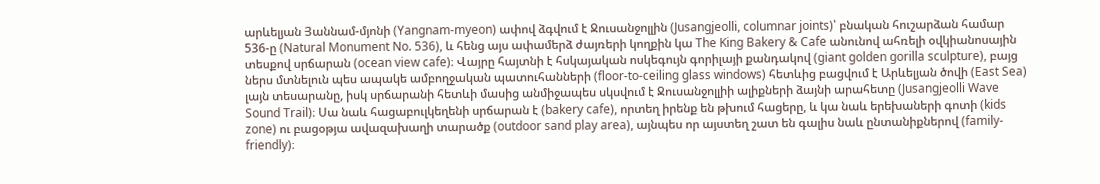արևելյան Յաննամ-մյոնի (Yangnam-myeon) ափով ձգվում է Ջուսանջոլլին (Jusangjeolli, columnar joints)՝ բնական հուշարձան համար 536-ը (Natural Monument No. 536), և հենց այս ափամերձ ժայռերի կողքին կա The King Bakery & Cafe անունով ահռելի օվկիանոսային տեսքով սրճարան (ocean view cafe)։ Վայրը հայտնի է հսկայական ոսկեգույն գորիլայի քանդակով (giant golden gorilla sculpture), բայց ներս մտնելուն պես ապակե ամբողջական պատուհանների (floor-to-ceiling glass windows) հետևից բացվում է Արևելյան ծովի (East Sea) լայն տեսարանը, իսկ սրճարանի հետևի մասից անմիջապես սկսվում է Ջուսանջոլլիի ալիքների ձայնի արահետը (Jusangjeolli Wave Sound Trail)։ Սա նաև հացաբուլկեղենի սրճարան է (bakery cafe), որտեղ իրենք են թխում հացերը, և կա նաև երեխաների գոտի (kids zone) ու բացօթյա ավազախաղի տարածք (outdoor sand play area), այնպես որ այստեղ շատ են գալիս նաև ընտանիքներով (family-friendly)։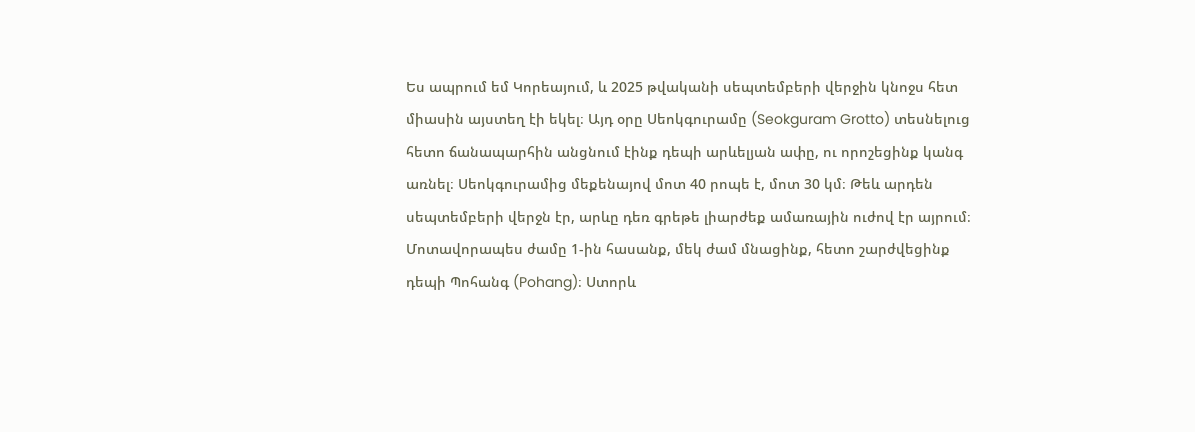Ես ապրում եմ Կորեայում, և 2025 թվականի սեպտեմբերի վերջին կնոջս հետ միասին այստեղ էի եկել։ Այդ օրը Սեոկգուրամը (Seokguram Grotto) տեսնելուց հետո ճանապարհին անցնում էինք դեպի արևելյան ափը, ու որոշեցինք կանգ առնել։ Սեոկգուրամից մեքենայով մոտ 40 րոպե է, մոտ 30 կմ։ Թեև արդեն սեպտեմբերի վերջն էր, արևը դեռ գրեթե լիարժեք ամառային ուժով էր այրում։ Մոտավորապես ժամը 1-ին հասանք, մեկ ժամ մնացինք, հետո շարժվեցինք դեպի Պոհանգ (Pohang)։ Ստորև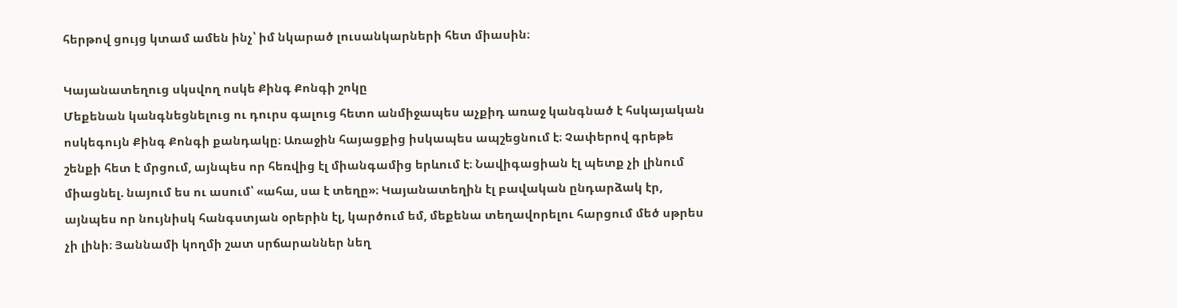հերթով ցույց կտամ ամեն ինչ՝ իմ նկարած լուսանկարների հետ միասին։

Կայանատեղուց սկսվող ոսկե Քինգ Քոնգի շոկը
Մեքենան կանգնեցնելուց ու դուրս գալուց հետո անմիջապես աչքիդ առաջ կանգնած է հսկայական ոսկեգույն Քինգ Քոնգի քանդակը։ Առաջին հայացքից իսկապես ապշեցնում է։ Չափերով գրեթե շենքի հետ է մրցում, այնպես որ հեռվից էլ միանգամից երևում է։ Նավիգացիան էլ պետք չի լինում միացնել. նայում ես ու ասում՝ «ահա, սա է տեղը»։ Կայանատեղին էլ բավական ընդարձակ էր, այնպես որ նույնիսկ հանգստյան օրերին էլ, կարծում եմ, մեքենա տեղավորելու հարցում մեծ սթրես չի լինի։ Յաննամի կողմի շատ սրճարաններ նեղ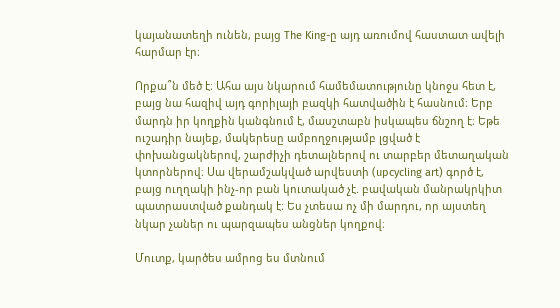կայանատեղի ունեն, բայց The King-ը այդ առումով հաստատ ավելի հարմար էր։

Որքա՞ն մեծ է։ Ահա այս նկարում համեմատությունը կնոջս հետ է, բայց նա հազիվ այդ գորիլայի բազկի հատվածին է հասնում։ Երբ մարդն իր կողքին կանգնում է, մասշտաբն իսկապես ճնշող է։ Եթե ուշադիր նայեք, մակերեսը ամբողջությամբ լցված է փոխանցակներով, շարժիչի դետալներով ու տարբեր մետաղական կտորներով։ Սա վերամշակված արվեստի (upcycling art) գործ է, բայց ուղղակի ինչ-որ բան կուտակած չէ. բավական մանրակրկիտ պատրաստված քանդակ է։ Ես չտեսա ոչ մի մարդու, որ այստեղ նկար չաներ ու պարզապես անցներ կողքով։

Մուտք, կարծես ամրոց ես մտնում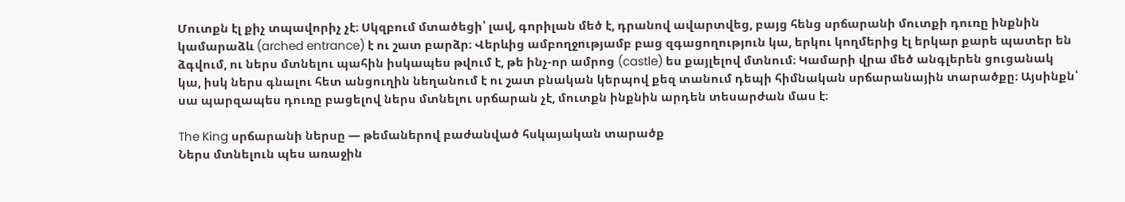Մուտքն էլ քիչ տպավորիչ չէ։ Սկզբում մտածեցի՝ լավ, գորիլան մեծ է, դրանով ավարտվեց, բայց հենց սրճարանի մուտքի դուռը ինքնին կամարաձև (arched entrance) է ու շատ բարձր։ Վերևից ամբողջությամբ բաց զգացողություն կա, երկու կողմերից էլ երկար քարե պատեր են ձգվում, ու ներս մտնելու պահին իսկապես թվում է, թե ինչ-որ ամրոց (castle) ես քայլելով մտնում։ Կամարի վրա մեծ անգլերեն ցուցանակ կա, իսկ ներս գնալու հետ անցուղին նեղանում է ու շատ բնական կերպով քեզ տանում դեպի հիմնական սրճարանային տարածքը։ Այսինքն՝ սա պարզապես դուռը բացելով ներս մտնելու սրճարան չէ, մուտքն ինքնին արդեն տեսարժան մաս է։

The King սրճարանի ներսը — թեմաներով բաժանված հսկայական տարածք
Ներս մտնելուն պես առաջին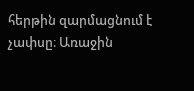հերթին զարմացնում է չափսը։ Առաջին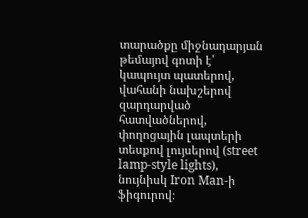տարածքը միջնադարյան թեմայով գոտի է՝ կապույտ պատերով, վահանի նախշերով զարդարված հատվածներով, փողոցային լապտերի տեսքով լույսերով (street lamp-style lights), նույնիսկ Iron Man-ի ֆիգուրով։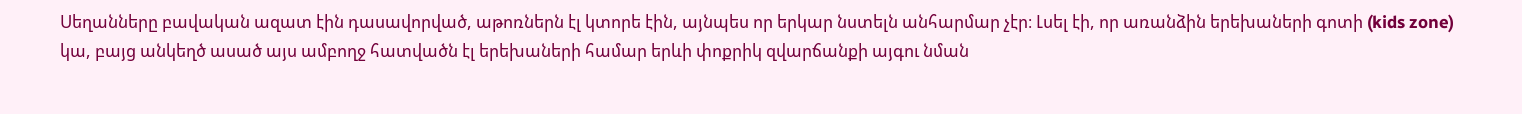Սեղանները բավական ազատ էին դասավորված, աթոռներն էլ կտորե էին, այնպես որ երկար նստելն անհարմար չէր։ Լսել էի, որ առանձին երեխաների գոտի (kids zone) կա, բայց անկեղծ ասած այս ամբողջ հատվածն էլ երեխաների համար երևի փոքրիկ զվարճանքի այգու նման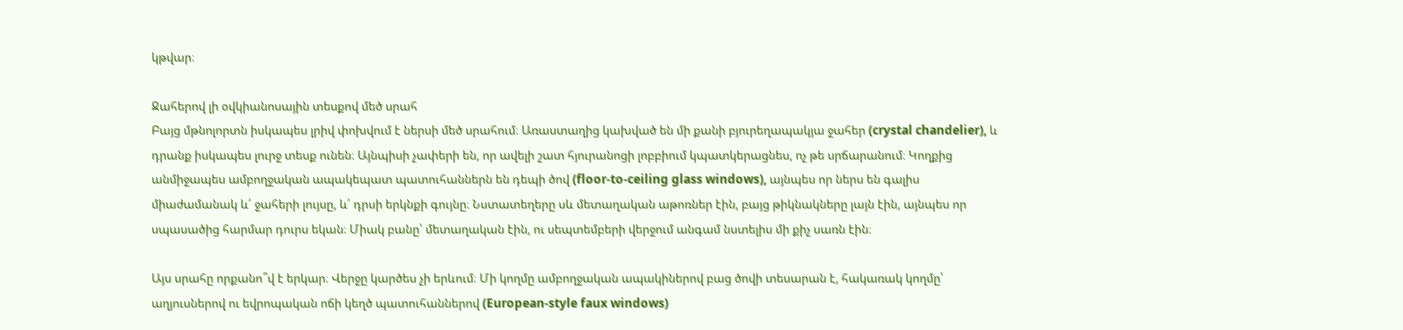կթվար։

Ջահերով լի օվկիանոսային տեսքով մեծ սրահ
Բայց մթնոլորտն իսկապես լրիվ փոխվում է ներսի մեծ սրահում։ Առաստաղից կախված են մի քանի բյուրեղապակյա ջահեր (crystal chandelier), և դրանք իսկապես լուրջ տեսք ունեն։ Այնպիսի չափերի են, որ ավելի շատ հյուրանոցի լոբբիում կպատկերացնես, ոչ թե սրճարանում։ Կողքից անմիջապես ամբողջական ապակեպատ պատուհաններն են դեպի ծով (floor-to-ceiling glass windows), այնպես որ ներս են գալիս միաժամանակ և՛ ջահերի լույսը, և՛ դրսի երկնքի գույնը։ Նստատեղերը սև մետաղական աթոռներ էին, բայց թիկնակները լայն էին, այնպես որ սպասածից հարմար դուրս եկան։ Միակ բանը՝ մետաղական էին, ու սեպտեմբերի վերջում անգամ նստելիս մի քիչ սառն էին։

Այս սրահը որքանո՞վ է երկար։ Վերջը կարծես չի երևում։ Մի կողմը ամբողջական ապակիներով բաց ծովի տեսարան է, հակառակ կողմը՝ աղյուսներով ու եվրոպական ոճի կեղծ պատուհաններով (European-style faux windows)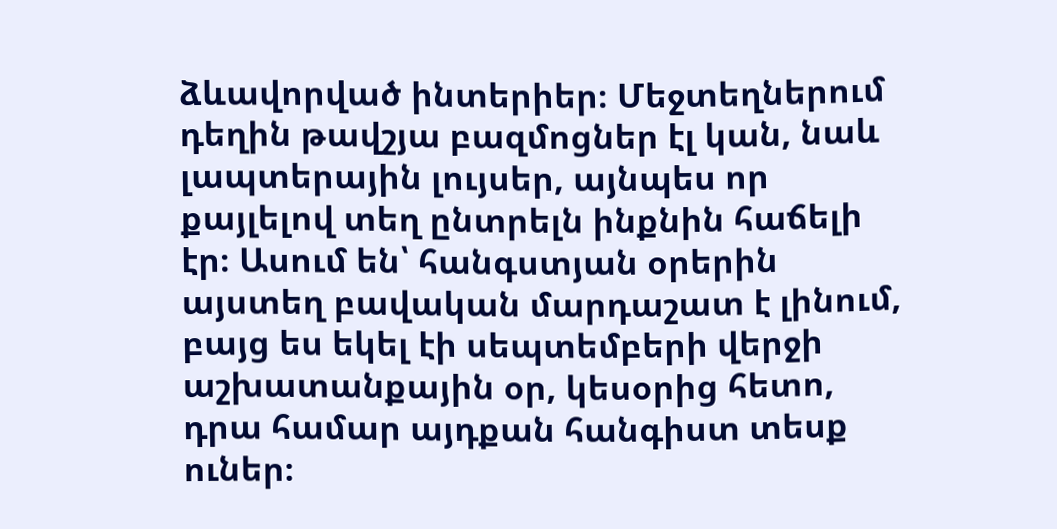ձևավորված ինտերիեր։ Մեջտեղներում դեղին թավշյա բազմոցներ էլ կան, նաև լապտերային լույսեր, այնպես որ քայլելով տեղ ընտրելն ինքնին հաճելի էր։ Ասում են՝ հանգստյան օրերին այստեղ բավական մարդաշատ է լինում, բայց ես եկել էի սեպտեմբերի վերջի աշխատանքային օր, կեսօրից հետո, դրա համար այդքան հանգիստ տեսք ուներ։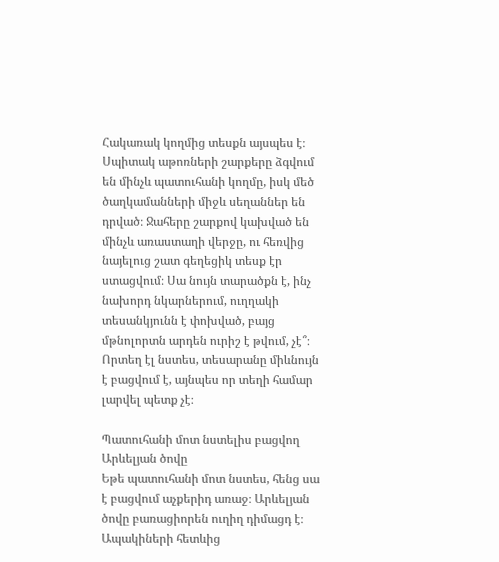Հակառակ կողմից տեսքն այսպես է։ Սպիտակ աթոռների շարքերը ձգվում են մինչև պատուհանի կողմը, իսկ մեծ ծաղկամանների միջև սեղաններ են դրված։ Ջահերը շարքով կախված են մինչև առաստաղի վերջը, ու հեռվից նայելուց շատ գեղեցիկ տեսք էր ստացվում։ Սա նույն տարածքն է, ինչ նախորդ նկարներում, ուղղակի տեսանկյունն է փոխված, բայց մթնոլորտն արդեն ուրիշ է թվում, չէ՞։ Որտեղ էլ նստես, տեսարանը միևնույն է բացվում է, այնպես որ տեղի համար լարվել պետք չէ։

Պատուհանի մոտ նստելիս բացվող Արևելյան ծովը
Եթե պատուհանի մոտ նստես, հենց սա է բացվում աչքերիդ առաջ։ Արևելյան ծովը բառացիորեն ուղիղ դիմացդ է։ Ապակիների հետևից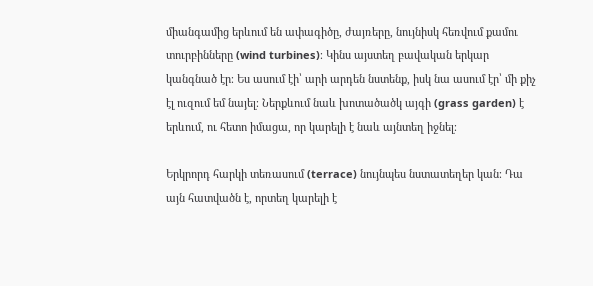միանգամից երևում են ափագիծը, ժայռերը, նույնիսկ հեռվում քամու տուրբինները (wind turbines)։ Կինս այստեղ բավական երկար կանգնած էր։ Ես ասում էի՝ արի արդեն նստենք, իսկ նա ասում էր՝ մի քիչ էլ ուզում եմ նայել։ Ներքևում նաև խոտածածկ այգի (grass garden) է երևում, ու հետո իմացա, որ կարելի է նաև այնտեղ իջնել։

Երկրորդ հարկի տեռասում (terrace) նույնպես նստատեղեր կան։ Դա այն հատվածն է, որտեղ կարելի է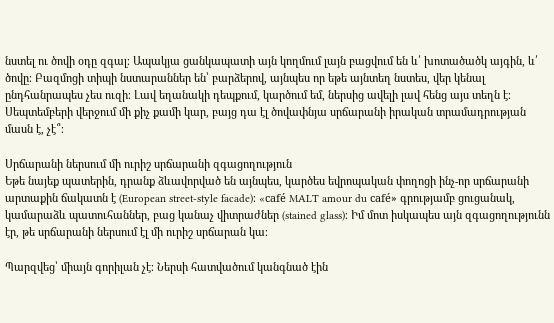նստել ու ծովի օդը զգալ։ Ապակյա ցանկապատի այն կողմում լայն բացվում են և՛ խոտածածկ այգին, և՛ ծովը։ Բազմոցի տիպի նստարաններ են՝ բարձերով, այնպես որ եթե այնտեղ նստես, վեր կենալ ընդհանրապես չես ուզի։ Լավ եղանակի դեպքում, կարծում եմ, ներսից ավելի լավ հենց այս տեղն է։ Սեպտեմբերի վերջում մի քիչ քամի կար, բայց դա էլ ծովափնյա սրճարանի իրական տրամադրության մասն է, չէ՞։

Սրճարանի ներսում մի ուրիշ սրճարանի զգացողություն
Եթե նայեք պատերին, դրանք ձևավորված են այնպես, կարծես եվրոպական փողոցի ինչ-որ սրճարանի արտաքին ճակատն է (European street-style facade)։ «café MALT amour du café» գրությամբ ցուցանակ, կամարաձև պատուհաններ, բաց կանաչ վիտրաժներ (stained glass)։ Իմ մոտ իսկապես այն զգացողությունն էր, թե սրճարանի ներսում էլ մի ուրիշ սրճարան կա։

Պարզվեց՝ միայն գորիլան չէ։ Ներսի հատվածում կանգնած էին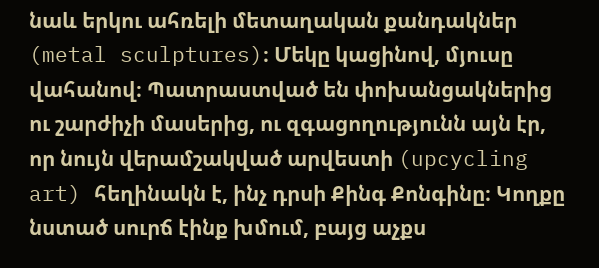նաև երկու ահռելի մետաղական քանդակներ (metal sculptures)։ Մեկը կացինով, մյուսը վահանով։ Պատրաստված են փոխանցակներից ու շարժիչի մասերից, ու զգացողությունն այն էր, որ նույն վերամշակված արվեստի (upcycling art) հեղինակն է, ինչ դրսի Քինգ Քոնգինը։ Կողքը նստած սուրճ էինք խմում, բայց աչքս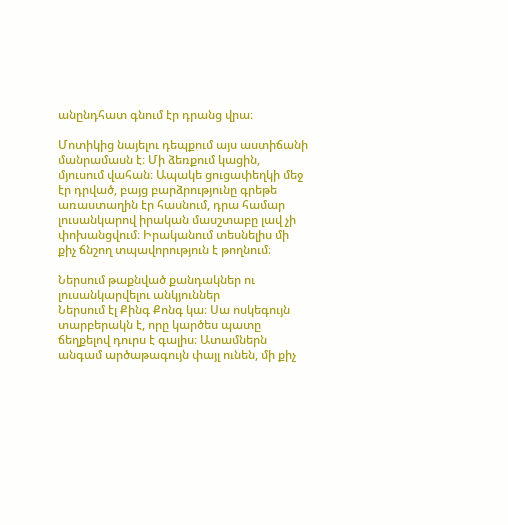անընդհատ գնում էր դրանց վրա։

Մոտիկից նայելու դեպքում այս աստիճանի մանրամասն է։ Մի ձեռքում կացին, մյուսում վահան։ Ապակե ցուցափեղկի մեջ էր դրված, բայց բարձրությունը գրեթե առաստաղին էր հասնում, դրա համար լուսանկարով իրական մասշտաբը լավ չի փոխանցվում։ Իրականում տեսնելիս մի քիչ ճնշող տպավորություն է թողնում։

Ներսում թաքնված քանդակներ ու լուսանկարվելու անկյուններ
Ներսում էլ Քինգ Քոնգ կա։ Սա ոսկեգույն տարբերակն է, որը կարծես պատը ճեղքելով դուրս է գալիս։ Ատամներն անգամ արծաթագույն փայլ ունեն, մի քիչ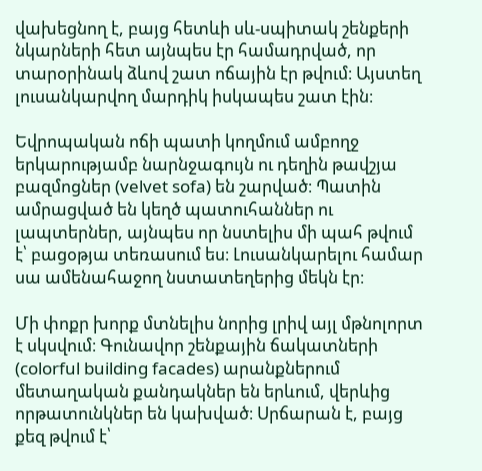վախեցնող է, բայց հետևի սև-սպիտակ շենքերի նկարների հետ այնպես էր համադրված, որ տարօրինակ ձևով շատ ոճային էր թվում։ Այստեղ լուսանկարվող մարդիկ իսկապես շատ էին։

Եվրոպական ոճի պատի կողմում ամբողջ երկարությամբ նարնջագույն ու դեղին թավշյա բազմոցներ (velvet sofa) են շարված։ Պատին ամրացված են կեղծ պատուհաններ ու լապտերներ, այնպես որ նստելիս մի պահ թվում է՝ բացօթյա տեռասում ես։ Լուսանկարելու համար սա ամենահաջող նստատեղերից մեկն էր։

Մի փոքր խորք մտնելիս նորից լրիվ այլ մթնոլորտ է սկսվում։ Գունավոր շենքային ճակատների (colorful building facades) արանքներում մետաղական քանդակներ են երևում, վերևից որթատունկներ են կախված։ Սրճարան է, բայց քեզ թվում է՝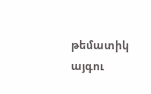թեմատիկ այգու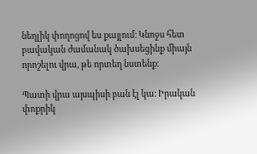նեղլիկ փողոցով ես քայլում։ Կնոջս հետ բավական ժամանակ ծախսեցինք միայն որոշելու վրա, թե որտեղ նստենք։

Պատի վրա այսպիսի բան էլ կա։ Իրական փոքրիկ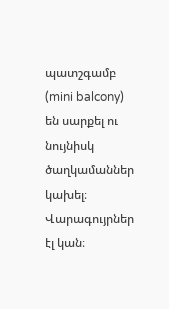պատշգամբ (mini balcony) են սարքել ու նույնիսկ ծաղկամաններ կախել։ Վարագույրներ էլ կան։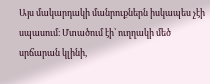Այս մակարդակի մանրուքներն իսկապես չէի սպասում։ Մտածում էի՝ ուղղակի մեծ սրճարան կլինի,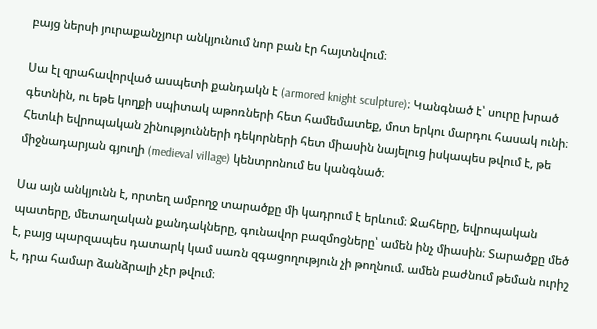բայց ներսի յուրաքանչյուր անկյունում նոր բան էր հայտնվում։

Սա էլ զրահավորված ասպետի քանդակն է (armored knight sculpture)։ Կանգնած է՝ սուրը խրած գետնին, ու եթե կողքի սպիտակ աթոռների հետ համեմատեք, մոտ երկու մարդու հասակ ունի։ Հետևի եվրոպական շինությունների դեկորների հետ միասին նայելուց իսկապես թվում է, թե միջնադարյան գյուղի (medieval village) կենտրոնում ես կանգնած։

Սա այն անկյունն է, որտեղ ամբողջ տարածքը մի կադրում է երևում։ Ջահերը, եվրոպական պատերը, մետաղական քանդակները, գունավոր բազմոցները՝ ամեն ինչ միասին։ Տարածքը մեծ է, բայց պարզապես դատարկ կամ սառն զգացողություն չի թողնում. ամեն բաժնում թեման ուրիշ է, դրա համար ձանձրալի չէր թվում։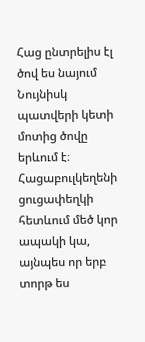Հաց ընտրելիս էլ ծով ես նայում
Նույնիսկ պատվերի կետի մոտից ծովը երևում է։ Հացաբուլկեղենի ցուցափեղկի հետևում մեծ կոր ապակի կա, այնպես որ երբ տորթ ես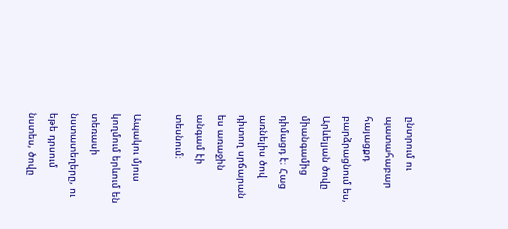ընտրում ու պատահաբար հայացքդ բարձրացնում ես, Արևելյան ծովը միանգամից դիմացդ է։ Հաց առնելիս ծով դիտող սրճարան ես առաջին անգամ էի տեսնում։

Ապակու մյուս կողմում երևում են տեռասի նստատեղերը, ու եթե դրսում նստես, ծովը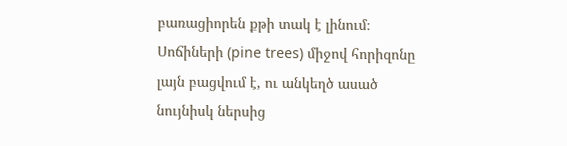բառացիորեն քթի տակ է լինում։ Սոճիների (pine trees) միջով հորիզոնը լայն բացվում է, ու անկեղծ ասած նույնիսկ ներսից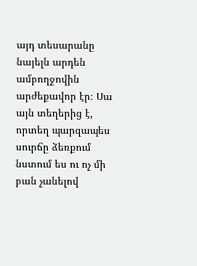այդ տեսարանը նայելն արդեն ամբողջովին արժեքավոր էր։ Սա այն տեղերից է, որտեղ պարզապես սուրճը ձեռքում նստում ես ու ոչ մի բան չանելով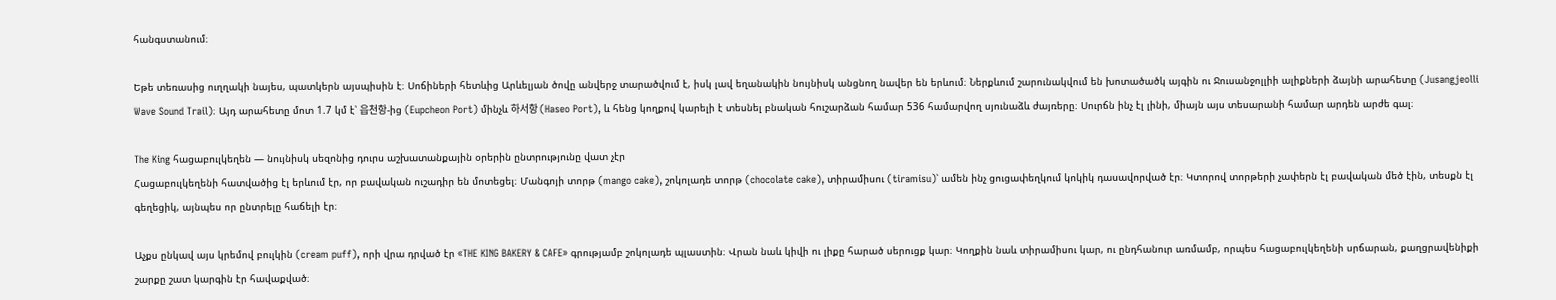հանգստանում։

Եթե տեռասից ուղղակի նայես, պատկերն այսպիսին է։ Սոճիների հետևից Արևելյան ծովը անվերջ տարածվում է, իսկ լավ եղանակին նույնիսկ անցնող նավեր են երևում։ Ներքևում շարունակվում են խոտածածկ այգին ու Ջուսանջոլլիի ալիքների ձայնի արահետը (Jusangjeolli Wave Sound Trail)։ Այդ արահետը մոտ 1.7 կմ է՝ 읍천항-ից (Eupcheon Port) մինչև 하서항 (Haseo Port), և հենց կողքով կարելի է տեսնել բնական հուշարձան համար 536 համարվող սյունաձև ժայռերը։ Սուրճն ինչ էլ լինի, միայն այս տեսարանի համար արդեն արժե գալ։

The King հացաբուլկեղեն — նույնիսկ սեզոնից դուրս աշխատանքային օրերին ընտրությունը վատ չէր
Հացաբուլկեղենի հատվածից էլ երևում էր, որ բավական ուշադիր են մոտեցել։ Մանգոյի տորթ (mango cake), շոկոլադե տորթ (chocolate cake), տիրամիսու (tiramisu)՝ ամեն ինչ ցուցափեղկում կոկիկ դասավորված էր։ Կտորով տորթերի չափերն էլ բավական մեծ էին, տեսքն էլ գեղեցիկ, այնպես որ ընտրելը հաճելի էր։

Աչքս ընկավ այս կրեմով բուլկին (cream puff), որի վրա դրված էր «THE KING BAKERY & CAFE» գրությամբ շոկոլադե պլաստին։ Վրան նաև կիվի ու լիքը հարած սերուցք կար։ Կողքին նաև տիրամիսու կար, ու ընդհանուր առմամբ, որպես հացաբուլկեղենի սրճարան, քաղցրավենիքի շարքը շատ կարգին էր հավաքված։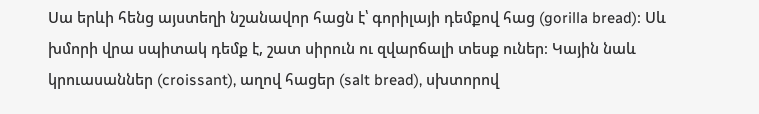Սա երևի հենց այստեղի նշանավոր հացն է՝ գորիլայի դեմքով հաց (gorilla bread)։ Սև խմորի վրա սպիտակ դեմք է, շատ սիրուն ու զվարճալի տեսք ուներ։ Կային նաև կրուասաններ (croissant), աղով հացեր (salt bread), սխտորով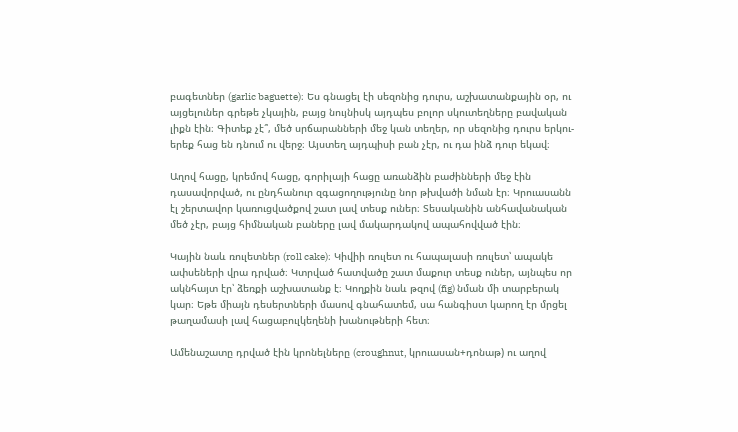բագետներ (garlic baguette)։ Ես գնացել էի սեզոնից դուրս, աշխատանքային օր, ու այցելուներ գրեթե չկային, բայց նույնիսկ այդպես բոլոր սկուտեղները բավական լիքն էին։ Գիտեք չէ՞, մեծ սրճարանների մեջ կան տեղեր, որ սեզոնից դուրս երկու-երեք հաց են դնում ու վերջ։ Այստեղ այդպիսի բան չէր, ու դա ինձ դուր եկավ։

Աղով հացը, կրեմով հացը, գորիլայի հացը առանձին բաժինների մեջ էին դասավորված, ու ընդհանուր զգացողությունը նոր թխվածի նման էր։ Կրուասանն էլ շերտավոր կառուցվածքով շատ լավ տեսք ուներ։ Տեսականին անհավանական մեծ չէր, բայց հիմնական բաները լավ մակարդակով ապահովված էին։

Կային նաև ռուլետներ (roll cake)։ Կիվիի ռուլետ ու հապալասի ռուլետ՝ ապակե ափսեների վրա դրված։ Կտրված հատվածը շատ մաքուր տեսք ուներ, այնպես որ ակնհայտ էր՝ ձեռքի աշխատանք է։ Կողքին նաև թզով (fig) նման մի տարբերակ կար։ Եթե միայն դեսերտների մասով գնահատեմ, սա հանգիստ կարող էր մրցել թաղամասի լավ հացաբուլկեղենի խանութների հետ։

Ամենաշատը դրված էին կրոնելները (croughnut, կրուասան+դոնաթ) ու աղով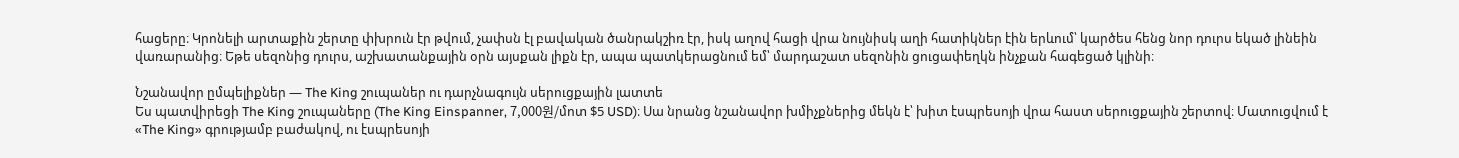հացերը։ Կրոնելի արտաքին շերտը փխրուն էր թվում, չափսն էլ բավական ծանրակշիռ էր, իսկ աղով հացի վրա նույնիսկ աղի հատիկներ էին երևում՝ կարծես հենց նոր դուրս եկած լինեին վառարանից։ Եթե սեզոնից դուրս, աշխատանքային օրն այսքան լիքն էր, ապա պատկերացնում եմ՝ մարդաշատ սեզոնին ցուցափեղկն ինչքան հագեցած կլինի։

Նշանավոր ըմպելիքներ — The King շուպաներ ու դարչնագույն սերուցքային լատտե
Ես պատվիրեցի The King շուպաները (The King Einspanner, 7,000원/մոտ $5 USD)։ Սա նրանց նշանավոր խմիչքներից մեկն է՝ խիտ էսպրեսոյի վրա հաստ սերուցքային շերտով։ Մատուցվում է «The King» գրությամբ բաժակով, ու էսպրեսոյի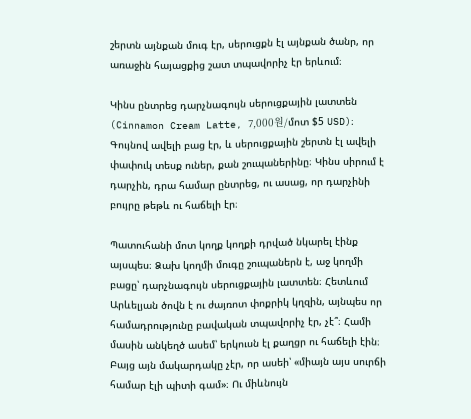շերտն այնքան մուգ էր, սերուցքն էլ այնքան ծանր, որ առաջին հայացքից շատ տպավորիչ էր երևում։

Կինս ընտրեց դարչնագույն սերուցքային լատտեն (Cinnamon Cream Latte, 7,000원/մոտ $5 USD)։ Գույնով ավելի բաց էր, և սերուցքային շերտն էլ ավելի փափուկ տեսք ուներ, քան շուպաներինը։ Կինս սիրում է դարչին, դրա համար ընտրեց, ու ասաց, որ դարչինի բույրը թեթև ու հաճելի էր։

Պատուհանի մոտ կողք կողքի դրված նկարել էինք այսպես։ Ձախ կողմի մուգը շուպաներն է, աջ կողմի բացը՝ դարչնագույն սերուցքային լատտեն։ Հետևում Արևելյան ծովն է ու ժայռոտ փոքրիկ կղզին, այնպես որ համադրությունը բավական տպավորիչ էր, չէ՞։ Համի մասին անկեղծ ասեմ՝ երկուսն էլ քաղցր ու հաճելի էին։ Բայց այն մակարդակը չէր, որ ասեի՝ «միայն այս սուրճի համար էլի պիտի գամ»։ Ու միևնույն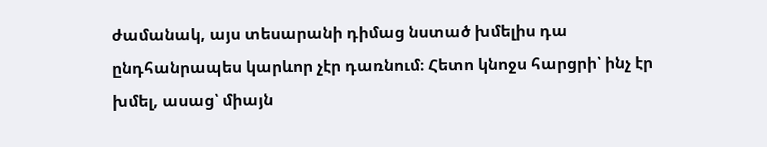ժամանակ, այս տեսարանի դիմաց նստած խմելիս դա ընդհանրապես կարևոր չէր դառնում։ Հետո կնոջս հարցրի՝ ինչ էր խմել, ասաց՝ միայն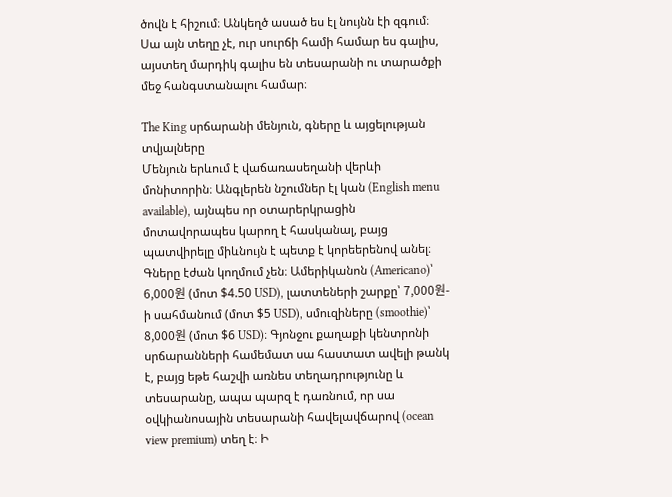ծովն է հիշում։ Անկեղծ ասած ես էլ նույնն էի զգում։ Սա այն տեղը չէ, ուր սուրճի համի համար ես գալիս, այստեղ մարդիկ գալիս են տեսարանի ու տարածքի մեջ հանգստանալու համար։

The King սրճարանի մենյուն, գները և այցելության տվյալները
Մենյուն երևում է վաճառասեղանի վերևի մոնիտորին։ Անգլերեն նշումներ էլ կան (English menu available), այնպես որ օտարերկրացին մոտավորապես կարող է հասկանալ, բայց պատվիրելը միևնույն է պետք է կորեերենով անել։ Գները էժան կողմում չեն։ Ամերիկանոն (Americano)՝ 6,000원 (մոտ $4.50 USD), լատտեների շարքը՝ 7,000원-ի սահմանում (մոտ $5 USD), սմուզիները (smoothie)՝ 8,000원 (մոտ $6 USD)։ Գյոնջու քաղաքի կենտրոնի սրճարանների համեմատ սա հաստատ ավելի թանկ է, բայց եթե հաշվի առնես տեղադրությունը և տեսարանը, ապա պարզ է դառնում, որ սա օվկիանոսային տեսարանի հավելավճարով (ocean view premium) տեղ է։ Ի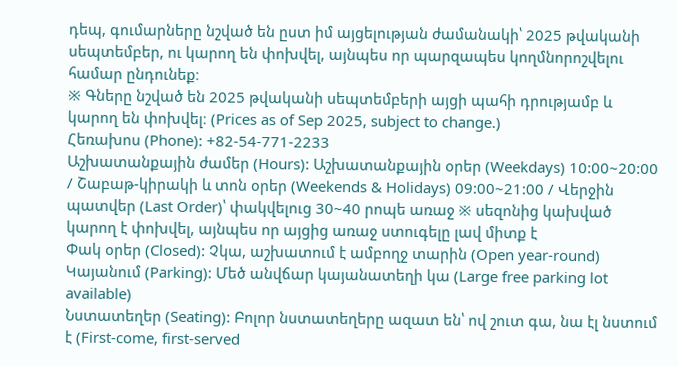դեպ, գումարները նշված են ըստ իմ այցելության ժամանակի՝ 2025 թվականի սեպտեմբեր, ու կարող են փոխվել, այնպես որ պարզապես կողմնորոշվելու համար ընդունեք։
※ Գները նշված են 2025 թվականի սեպտեմբերի այցի պահի դրությամբ և կարող են փոխվել։ (Prices as of Sep 2025, subject to change.)
Հեռախոս (Phone): +82-54-771-2233
Աշխատանքային ժամեր (Hours): Աշխատանքային օրեր (Weekdays) 10:00~20:00 / Շաբաթ-կիրակի և տոն օրեր (Weekends & Holidays) 09:00~21:00 / Վերջին պատվեր (Last Order)՝ փակվելուց 30~40 րոպե առաջ ※ սեզոնից կախված կարող է փոխվել, այնպես որ այցից առաջ ստուգելը լավ միտք է
Փակ օրեր (Closed): Չկա, աշխատում է ամբողջ տարին (Open year-round)
Կայանում (Parking): Մեծ անվճար կայանատեղի կա (Large free parking lot available)
Նստատեղեր (Seating): Բոլոր նստատեղերը ազատ են՝ ով շուտ գա, նա էլ նստում է (First-come, first-served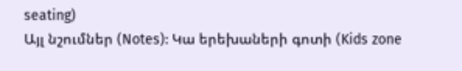seating)
Այլ նշումներ (Notes): Կա երեխաների գոտի (Kids zone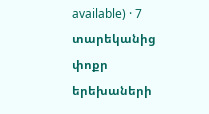available) · 7 տարեկանից փոքր երեխաների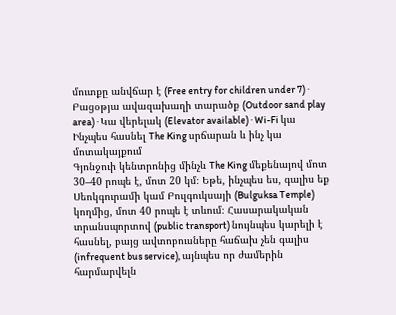մուտքը անվճար է (Free entry for children under 7) · Բացօթյա ավազախաղի տարածք (Outdoor sand play area) · Կա վերելակ (Elevator available) · Wi-Fi կա
Ինչպես հասնել The King սրճարան և ինչ կա մոտակայքում
Գյոնջուի կենտրոնից մինչև The King մեքենայով մոտ 30–40 րոպե է, մոտ 20 կմ։ Եթե, ինչպես ես, գալիս եք Սեոկգուրամի կամ Բուլգուկսայի (Bulguksa Temple) կողմից, մոտ 40 րոպե է տևում։ Հասարակական տրանսպորտով (public transport) նույնպես կարելի է հասնել, բայց ավտոբուսները հաճախ չեն գալիս (infrequent bus service), այնպես որ ժամերին հարմարվելն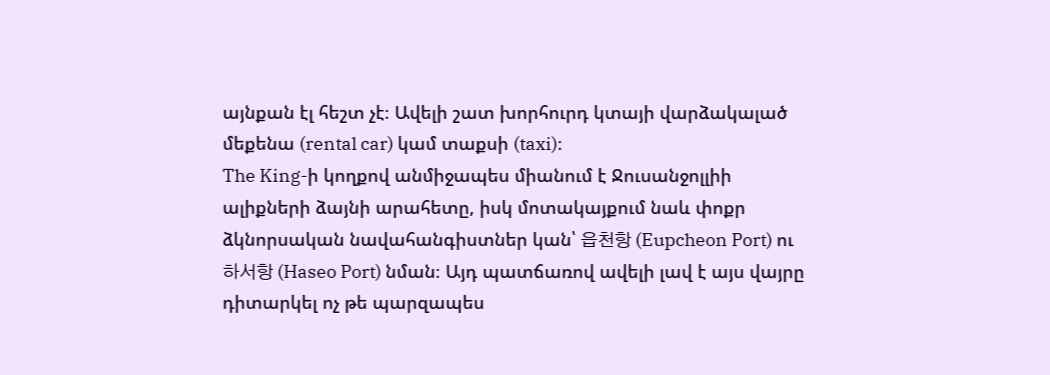այնքան էլ հեշտ չէ։ Ավելի շատ խորհուրդ կտայի վարձակալած մեքենա (rental car) կամ տաքսի (taxi)։
The King-ի կողքով անմիջապես միանում է Ջուսանջոլլիի ալիքների ձայնի արահետը, իսկ մոտակայքում նաև փոքր ձկնորսական նավահանգիստներ կան՝ 읍천항 (Eupcheon Port) ու 하서항 (Haseo Port) նման։ Այդ պատճառով ավելի լավ է այս վայրը դիտարկել ոչ թե պարզապես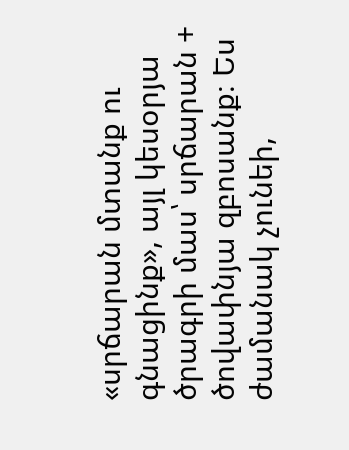«սրճարան մտանք ու գնացինք», այլ կեսօրյա ծրագրի մաս՝ սրճարան + ծովափնյա զբոսանք։ Ես ժամանակ չունեի,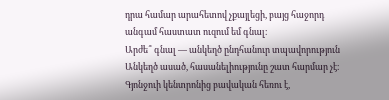դրա համար արահետով չքայլեցի, բայց հաջորդ անգամ հաստատ ուզում եմ գնալ։
Արժե՞ գնալ — անկեղծ ընդհանուր տպավորություն
Անկեղծ ասած, հասանելիությունը շատ հարմար չէ։ Գյոնջուի կենտրոնից բավական հեռու է,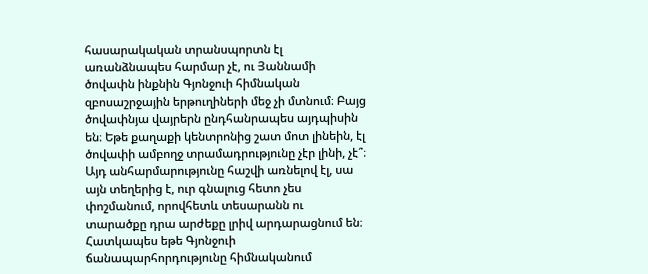հասարակական տրանսպորտն էլ առանձնապես հարմար չէ, ու Յաննամի ծովափն ինքնին Գյոնջուի հիմնական զբոսաշրջային երթուղիների մեջ չի մտնում։ Բայց ծովափնյա վայրերն ընդհանրապես այդպիսին են։ Եթե քաղաքի կենտրոնից շատ մոտ լինեին, էլ ծովափի ամբողջ տրամադրությունը չէր լինի, չէ՞։ Այդ անհարմարությունը հաշվի առնելով էլ, սա այն տեղերից է, ուր գնալուց հետո չես փոշմանում, որովհետև տեսարանն ու տարածքը դրա արժեքը լրիվ արդարացնում են։
Հատկապես եթե Գյոնջուի ճանապարհորդությունը հիմնականում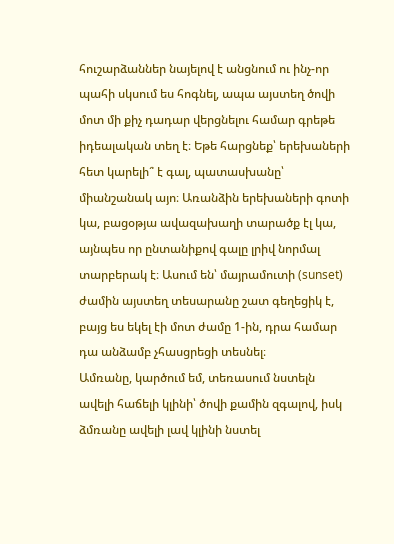հուշարձաններ նայելով է անցնում ու ինչ-որ պահի սկսում ես հոգնել, ապա այստեղ ծովի մոտ մի քիչ դադար վերցնելու համար գրեթե իդեալական տեղ է։ Եթե հարցնեք՝ երեխաների հետ կարելի՞ է գալ, պատասխանը՝ միանշանակ այո։ Առանձին երեխաների գոտի կա, բացօթյա ավազախաղի տարածք էլ կա, այնպես որ ընտանիքով գալը լրիվ նորմալ տարբերակ է։ Ասում են՝ մայրամուտի (sunset) ժամին այստեղ տեսարանը շատ գեղեցիկ է, բայց ես եկել էի մոտ ժամը 1-ին, դրա համար դա անձամբ չհասցրեցի տեսնել։
Ամռանը, կարծում եմ, տեռասում նստելն ավելի հաճելի կլինի՝ ծովի քամին զգալով, իսկ ձմռանը ավելի լավ կլինի նստել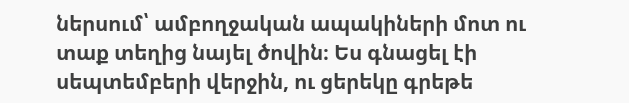ներսում՝ ամբողջական ապակիների մոտ ու տաք տեղից նայել ծովին։ Ես գնացել էի սեպտեմբերի վերջին, ու ցերեկը գրեթե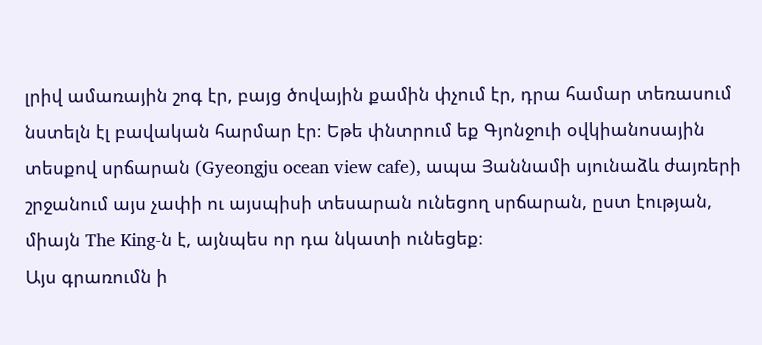լրիվ ամառային շոգ էր, բայց ծովային քամին փչում էր, դրա համար տեռասում նստելն էլ բավական հարմար էր։ Եթե փնտրում եք Գյոնջուի օվկիանոսային տեսքով սրճարան (Gyeongju ocean view cafe), ապա Յաննամի սյունաձև ժայռերի շրջանում այս չափի ու այսպիսի տեսարան ունեցող սրճարան, ըստ էության, միայն The King-ն է, այնպես որ դա նկատի ունեցեք։
Այս գրառումն ի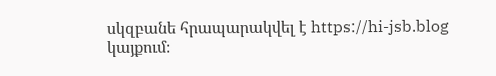սկզբանե հրապարակվել է https://hi-jsb.blog կայքում։